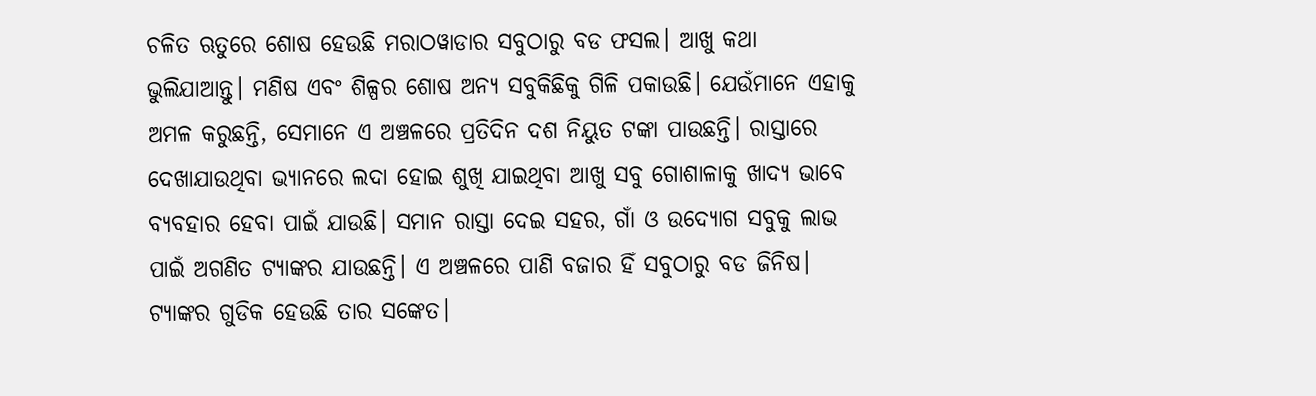ଚଳିତ ଋତୁରେ ଶୋଷ ହେଉଛି ମରାଠୱାଡାର ସବୁଠାରୁ ବଡ ଫସଲ। ଆଖୁ କଥା ଭୁଲିଯାଆନ୍ତୁ। ମଣିଷ ଏବଂ ଶିଳ୍ପର ଶୋଷ ଅନ୍ୟ ସବୁକିଛିକୁ ଗିଳି ପକାଉଛି। ଯେଉଁମାନେ ଏହାକୁ ଅମଳ କରୁଛନ୍ତି, ସେମାନେ ଏ ଅଞ୍ଚଳରେ ପ୍ରତିଦିନ ଦଶ ନିୟୁତ ଟଙ୍କା ପାଉଛନ୍ତି। ରାସ୍ତାରେ ଦେଖାଯାଉଥିବା ଭ୍ୟାନରେ ଲଦା ହୋଇ ଶୁଖି ଯାଇଥିବା ଆଖୁ ସବୁ ଗୋଶାଳାକୁ ଖାଦ୍ୟ ଭାବେ ବ୍ୟବହାର ହେବା ପାଇଁ ଯାଉଛି। ସମାନ ରାସ୍ତା ଦେଇ ସହର, ଗାଁ ଓ ଉଦ୍ୟୋଗ ସବୁକୁ ଲାଭ ପାଇଁ ଅଗଣିତ ଟ୍ୟାଙ୍କର ଯାଉଛନ୍ତି। ଏ ଅଞ୍ଚଳରେ ପାଣି ବଜାର ହିଁ ସବୁଠାରୁ ବଡ ଜିନିଷ। ଟ୍ୟାଙ୍କର ଗୁଡିକ ହେଉଛି ତାର ସଙ୍କେତ।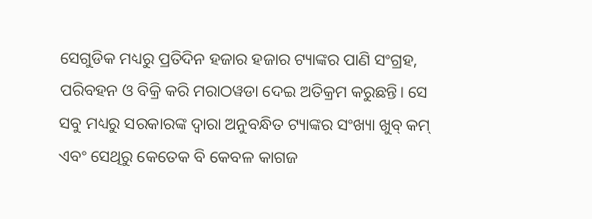ସେଗୁଡିକ ମଧ୍ୟରୁ ପ୍ରତିଦିନ ହଜାର ହଜାର ଟ୍ୟାଙ୍କର ପାଣି ସଂଗ୍ରହ, ପରିବହନ ଓ ବିକ୍ରି କରି ମରାଠୱଡା ଦେଇ ଅତିକ୍ରମ କରୁଛନ୍ତି। ସେ ସବୁ ମଧ୍ୟରୁ ସରକାରଙ୍କ ଦ୍ୱାରା ଅନୁବନ୍ଧିତ ଟ୍ୟାଙ୍କର ସଂଖ୍ୟା ଖୁବ୍ କମ୍ ଏବଂ ସେଥିରୁ କେତେକ ବି କେବଳ କାଗଜ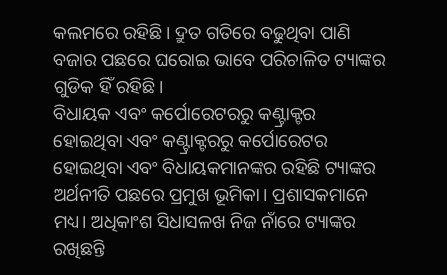କଲମରେ ରହିଛି। ଦ୍ରୁତ ଗତିରେ ବଢୁଥିବା ପାଣି ବଜାର ପଛରେ ଘରୋଇ ଭାବେ ପରିଚାଳିତ ଟ୍ୟାଙ୍କର ଗୁଡିକ ହିଁ ରହିଛି।
ବିଧାୟକ ଏବଂ କର୍ପୋରେଟରରୁ କଣ୍ଟ୍ରାକ୍ଟର ହୋଇଥିବା ଏବଂ କଣ୍ଟ୍ରାକ୍ଟରରୁ କର୍ପୋରେଟର ହୋଇଥିବା ଏବଂ ବିଧାୟକମାନଙ୍କର ରହିଛି ଟ୍ୟାଙ୍କର ଅର୍ଥନୀତି ପଛରେ ପ୍ରମୁଖ ଭୂମିକା। ପ୍ରଶାସକମାନେ ମଧ୍ୟ। ଅଧିକାଂଶ ସିଧାସଳଖ ନିଜ ନାଁରେ ଟ୍ୟାଙ୍କର ରଖିଛନ୍ତି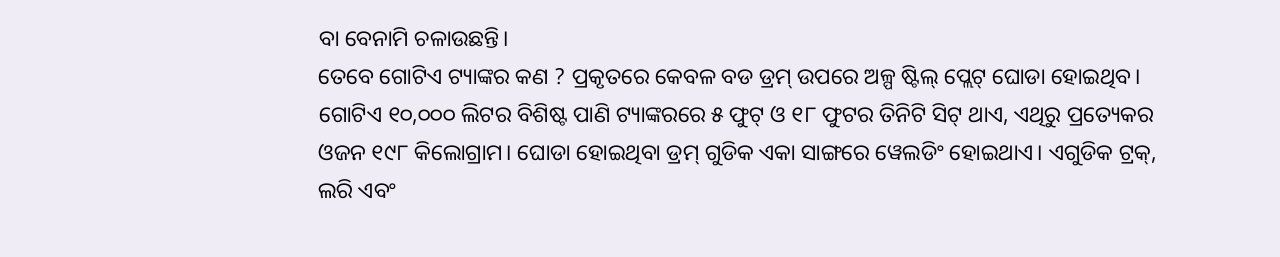ବା ବେନାମି ଚଳାଉଛନ୍ତି।
ତେବେ ଗୋଟିଏ ଟ୍ୟାଙ୍କର କଣ ? ପ୍ରକୃତରେ କେବଳ ବଡ ଡ୍ରମ୍ ଉପରେ ଅଳ୍ପ ଷ୍ଟିଲ୍ ପ୍ଲେଟ୍ ଘୋଡା ହୋଇଥିବ। ଗୋଟିଏ ୧୦,୦୦୦ ଲିଟର ବିଶିଷ୍ଟ ପାଣି ଟ୍ୟାଙ୍କରରେ ୫ ଫୁଟ୍ ଓ ୧୮ ଫୁଟର ତିନିଟି ସିଟ୍ ଥାଏ, ଏଥିରୁ ପ୍ରତ୍ୟେକର ଓଜନ ୧୯୮ କିଲୋଗ୍ରାମ। ଘୋଡା ହୋଇଥିବା ଡ୍ରମ୍ ଗୁଡିକ ଏକା ସାଙ୍ଗରେ ୱେଲଡିଂ ହୋଇଥାଏ। ଏଗୁଡିକ ଟ୍ରକ୍, ଲରି ଏବଂ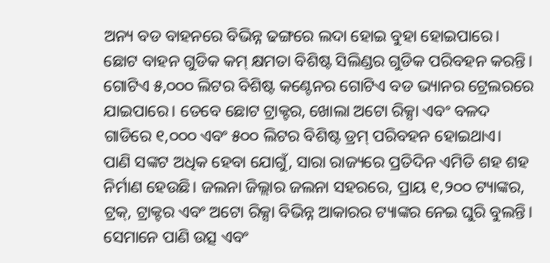ଅନ୍ୟ ବଡ ବାହନରେ ବିଭିନ୍ନ ଢଙ୍ଗରେ ଲଦା ହୋଇ ବୁହା ହୋଇପାରେ। ଛୋଟ ବାହନ ଗୁଡିକ କମ୍ କ୍ଷମତା ବିଶିଷ୍ଟ ସିଲିଣ୍ଡର ଗୁଡିକ ପରିବହନ କରନ୍ତି। ଗୋଟିଏ ୫,୦୦୦ ଲିଟର ବିଶିଷ୍ଟ କଣ୍ଟେନର ଗୋଟିଏ ବଡ ଭ୍ୟାନର ଟ୍ରେଲରରେ ଯାଇପାରେ। ତେବେ ଛୋଟ ଟ୍ରାକ୍ଟର, ଖୋଲା ଅଟୋ ରିକ୍ସା ଏବଂ ବଳଦ ଗାଡିରେ ୧,୦୦୦ ଏବଂ ୫୦୦ ଲିଟର ବିଶିଷ୍ଟ ଡ୍ରମ୍ ପରିବହନ ହୋଇଥାଏ।
ପାଣି ସଙ୍କଟ ଅଧିକ ହେବା ଯୋଗୁଁ, ସାରା ରାଜ୍ୟରେ ପ୍ରତିଦିନ ଏମିତି ଶହ ଶହ ନିର୍ମାଣ ହେଉଛି। ଜଲନା ଜିଲ୍ଲାର ଜଲନା ସହରରେ, ପ୍ରାୟ ୧,୨୦୦ ଟ୍ୟାଙ୍କର, ଟ୍ରକ୍, ଟ୍ରାକ୍ଟର ଏବଂ ଅଟୋ ରିକ୍ସା ବିଭିନ୍ନ ଆକାରର ଟ୍ୟାଙ୍କର ନେଇ ଘୁରି ବୁଲନ୍ତି। ସେମାନେ ପାଣି ଉତ୍ସ ଏବଂ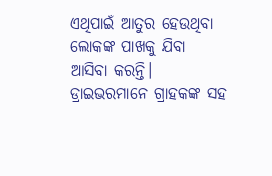ଏଥିପାଇଁ ଆତୁର ହେଉଥିବା ଲୋକଙ୍କ ପାଖକୁ ଯିବା ଆସିବା କରନ୍ତି। ଡ୍ରାଇଭରମାନେ ଗ୍ରାହକଙ୍କ ସହ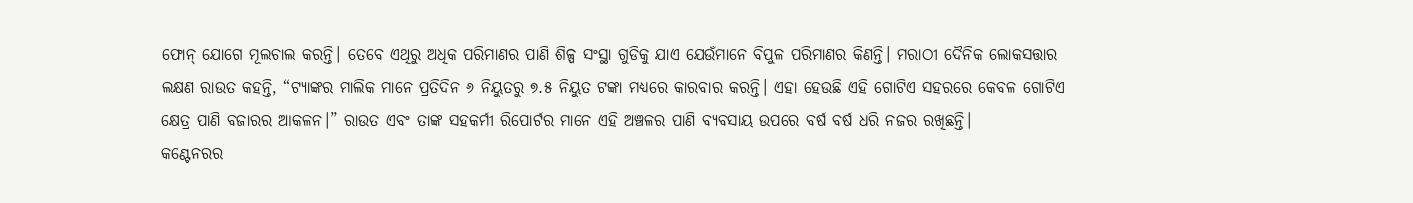ଫୋନ୍ ଯୋଗେ ମୂଲଚାଲ କରନ୍ତି। ତେବେ ଏଥିରୁ ଅଧିକ ପରିମାଣର ପାଣି ଶିଳ୍ପ ସଂସ୍ଥା ଗୁଡିକୁ ଯାଏ ଯେଉଁମାନେ ବିପୁଳ ପରିମାଣର କିଣନ୍ତି। ମରାଠୀ ଦୈନିକ ଲୋକସତ୍ତାର ଲକ୍ଷଣ ରାଉତ କହନ୍ତି, “ଟ୍ୟାଙ୍କର ମାଲିକ ମାନେ ପ୍ରତିଦିନ ୬ ନିୟୁତରୁ ୭.୫ ନିୟୁତ ଟଙ୍କା ମଧ୍ୟରେ କାରବାର କରନ୍ତି। ଏହା ହେଉଛି ଏହି ଗୋଟିଏ ସହରରେ କେବଳ ଗୋଟିଏ କ୍ଷେତ୍ର ପାଣି ବଜାରର ଆକଳନ।” ରାଉତ ଏବଂ ତାଙ୍କ ସହକର୍ମୀ ରିପୋର୍ଟର ମାନେ ଏହି ଅଞ୍ଚଳର ପାଣି ବ୍ୟବସାୟ ଉପରେ ବର୍ଷ ବର୍ଷ ଧରି ନଜର ରଖିଛନ୍ତି।
କଣ୍ଟେନରର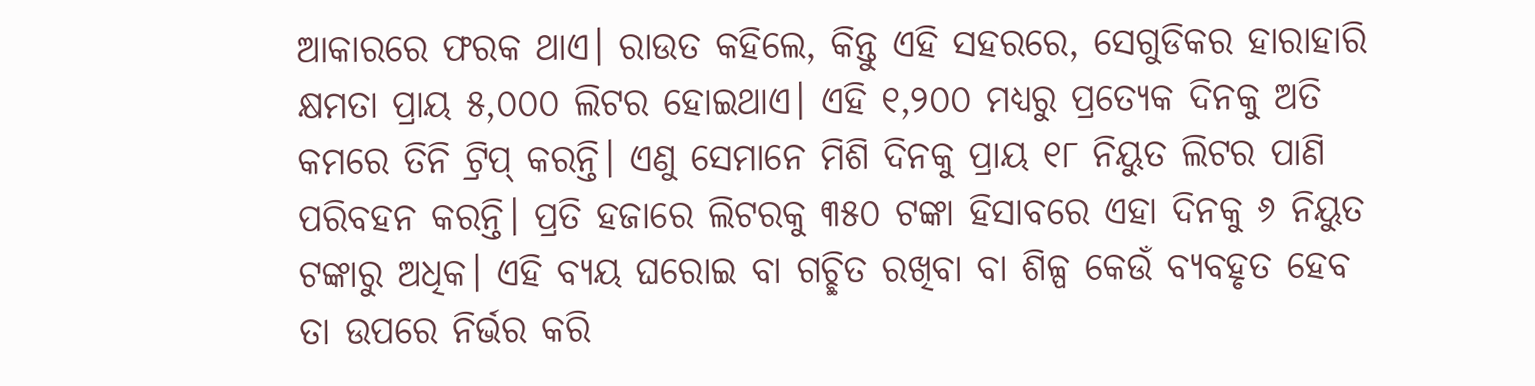ଆକାରରେ ଫରକ ଥାଏ। ରାଉତ କହିଲେ, କିନ୍ତୁ ଏହି ସହରରେ, ସେଗୁଡିକର ହାରାହାରି କ୍ଷମତା ପ୍ରାୟ ୫,୦୦୦ ଲିଟର ହୋଇଥାଏ। ଏହି ୧,୨୦୦ ମଧ୍ୟରୁ ପ୍ରତ୍ୟେକ ଦିନକୁ ଅତି କମରେ ତିନି ଟ୍ରିପ୍ କରନ୍ତି। ଏଣୁ ସେମାନେ ମିଶି ଦିନକୁ ପ୍ରାୟ ୧୮ ନିୟୁତ ଲିଟର ପାଣି ପରିବହନ କରନ୍ତି। ପ୍ରତି ହଜାରେ ଲିଟରକୁ ୩୫୦ ଟଙ୍କା ହିସାବରେ ଏହା ଦିନକୁ ୬ ନିୟୁତ ଟଙ୍କାରୁ ଅଧିକ। ଏହି ବ୍ୟୟ ଘରୋଇ ବା ଗଚ୍ଛିତ ରଖିବା ବା ଶିଳ୍ପ କେଉଁ ବ୍ୟବହୃତ ହେବ ତା ଉପରେ ନିର୍ଭର କରି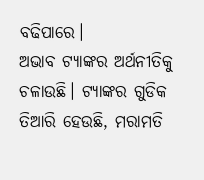ବଢିପାରେ।
ଅଭାବ ଟ୍ୟାଙ୍କର ଅର୍ଥନୀତିକୁ ଚଳାଉଛି। ଟ୍ୟାଙ୍କର ଗୁଡିକ ତିଆରି ହେଉଛି, ମରାମତି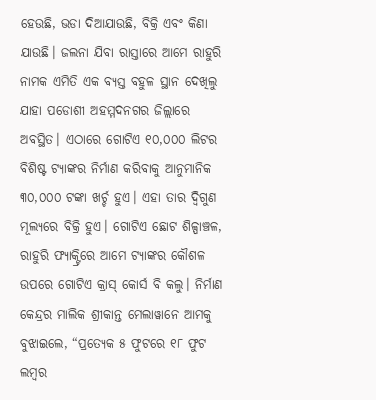ହେଉଛି, ଭଡା ଦିଆଯାଉଛି, ବିକ୍ରି ଏବଂ କିଣା ଯାଉଛି। ଜଲନା ଯିବା ରାସ୍ତାରେ ଆମେ ରାହୁରି ନାମକ ଏମିତି ଏକ ବ୍ୟସ୍ତ ବହୁଳ ସ୍ଥାନ ଦେଖିଲୁ ଯାହା ପଡୋଶୀ ଅହମ୍ମଦନଗର ଜିଲ୍ଲାରେ ଅବସ୍ଥିତ। ଏଠାରେ ଗୋଟିଏ ୧୦,୦୦୦ ଲିଟର ବିଶିଷ୍ଟ ଟ୍ୟାଙ୍କର ନିର୍ମାଣ କରିବାକୁ ଆନୁମାନିକ ୩୦,୦୦୦ ଟଙ୍କା ଖର୍ଚ୍ଚ ହୁଏ। ଏହା ତାର ଦ୍ୱିଗୁଣ ମୂଲ୍ୟରେ ବିକ୍ରି ହୁଏ। ଗୋଟିଏ ଛୋଟ ଶିଳ୍ପାଞ୍ଚଳ, ରାହୁରି ଫ୍ୟାକ୍ଟ୍ରିରେ ଆମେ ଟ୍ୟାଙ୍କର କୌଶଳ ଉପରେ ଗୋଟିଏ କ୍ରାସ୍ କୋର୍ସ ବି କଲୁ। ନିର୍ମାଣ କେନ୍ଦ୍ରର ମାଲିକ ଶ୍ରୀକାନ୍ତ ମେଲାୱାନେ ଆମକୁ ବୁଝାଇଲେ, “ପ୍ରତ୍ୟେକ ୫ ଫୁଟରେ ୧୮ ଫୁଟ ଲମ୍ବର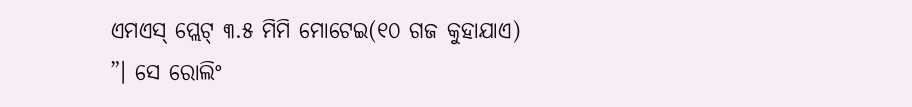ଏମଏସ୍ ପ୍ଲେଟ୍ ୩.୫ ମିମି ମୋଟେଇ(୧୦ ଗଜ କୁହାଯାଏ) ”। ସେ ରୋଲିଂ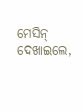ମେସିନ୍ ଦେଖାଇଲେ,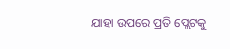ଯାହା ଉପରେ ପ୍ରତି ପ୍ଲେଟକୁ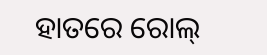ହାତରେ ରୋଲ୍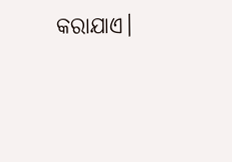କରାଯାଏ।